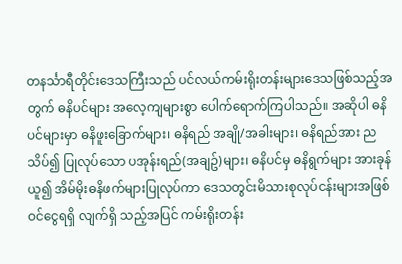တနင်္သာရီတိုင်းဒေသကြီးသည် ပင်လယ်ကမ်းရိုးတန်းများဒေသဖြစ်သည့်အတွက် ဓနိပင်များ အလေ့ကျများစွာ ပေါက်ရောက်ကြပါသည်။ အဆိုပါ ဓနိပင်များမှာ ဓနိဖူးခြောက်များ၊ ဓနိရည် အချို/အခါးများ၊ ဓနိရည်အား ညသိပ်၍ ပြုလုပ်သော ပအုန်းရည်(အချဥ်)များ၊ ဓနိပင်မှ ဓနိရွက်များ အားခုန်ယူ၍ အိမ်မိုးဓနိဖက်များပြုလုပ်ကာ ဒေသတွင်းမိသားစုလုပ်ငန်းများအဖြစ် ဝင်ငွေရရှိ လျက်ရှိ သည့်အပြင် ကမ်းရိုးတန်း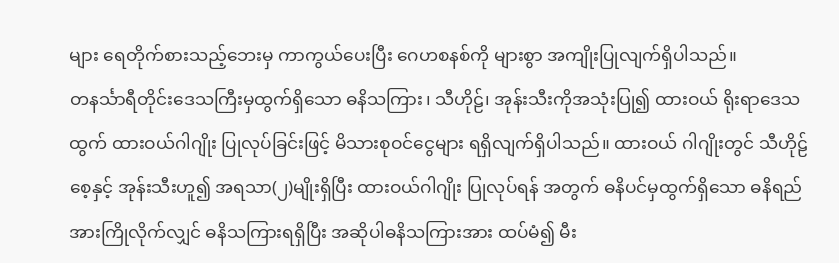များ ရေတိုက်စားသည့်ဘေးမှ ကာကွယ်ပေးပြီး ဂေဟစနစ်ကို များစွာ အကျိုးပြုလျက်ရှိပါသည်။
တနင်္သာရီတိုင်းဒေသကြီးမှထွက်ရှိသော ဓနိသကြား၊ သီဟိုဠ်၊ အုန်းသီးကိုအသုံးပြု၍ ထားဝယ် ရိုးရာဒေသထွက် ထားဝယ်ဂါဂျိုး ပြုလုပ်ခြင်းဖြင့် မိသားစုဝင်ငွေများ ရရှိလျက်ရှိပါသည်။ ထားဝယ် ဂါဂျိုးတွင် သီဟိုဠ်စေ့နှင့် အုန်းသီးဟူ၍ အရသာ(၂)မျိုးရှိပြီး ထားဝယ်ဂါဂျိုး ပြုလုပ်ရန် အတွက် ဓနိပင်မှထွက်ရှိသော ဓနိရည်အားကြိုလိုက်လျှင် ဓနိသကြားရရှိပြီး အဆိုပါဓနိသကြားအား ထပ်မံ၍ မီး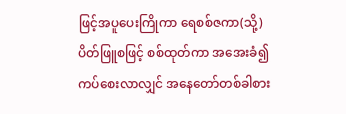ဖြင့်အပူပေးကြိုကာ ရေစစ်ဇကာ(သို့) ပိတ်ဖြူစဖြင့် စစ်ထုတ်ကာ အအေးခံ၍ ကပ်စေးလာလျှင် အနေတော်တစ်ခါစား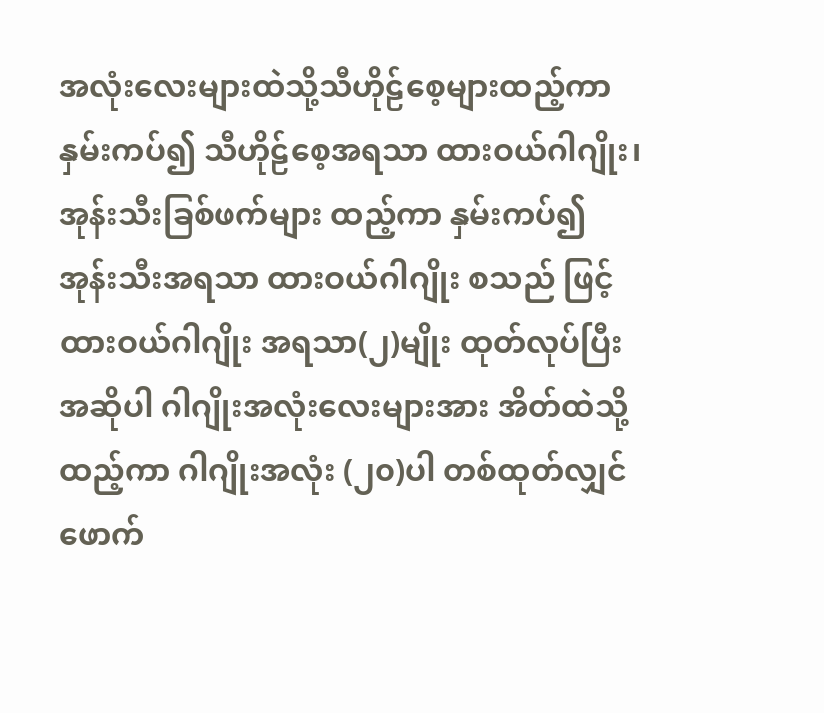အလုံးလေးများထဲသို့သီဟိုဠ်စေ့များထည့်ကာ နှမ်းကပ်၍ သီဟိုဠ်စေ့အရသာ ထားဝယ်ဂါဂျိုး၊ အုန်းသီးခြစ်ဖက်များ ထည့်ကာ နှမ်းကပ်၍ အုန်းသီးအရသာ ထားဝယ်ဂါဂျိုး စသည် ဖြင့် ထားဝယ်ဂါဂျိုး အရသာ(၂)မျိုး ထုတ်လုပ်ပြီး အဆိုပါ ဂါဂျိုးအလုံးလေးများအား အိတ်ထဲသို့ထည့်ကာ ဂါဂျိုးအလုံး (၂၀)ပါ တစ်ထုတ်လျှင် ဖောက်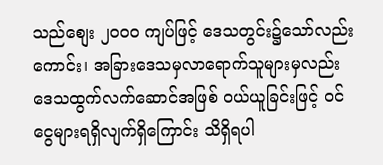သည်စျေး ၂၀၀၀ ကျပ်ဖြင့် ဒေသတွင်း၌သော်လည်းကောင်း၊ အခြားဒေသမှလာရောက်သူများမှလည်း ဒေသထွက်လက်ဆောင်အဖြစ် ဝယ်ယူခြင်းဖြင့် ဝင်ငွေများရရှိလျက်ရှိကြောင်း သိရှိရပါ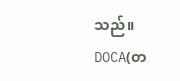သည်။
DOCA(တ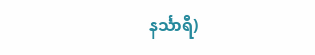နင်္သာရီ)